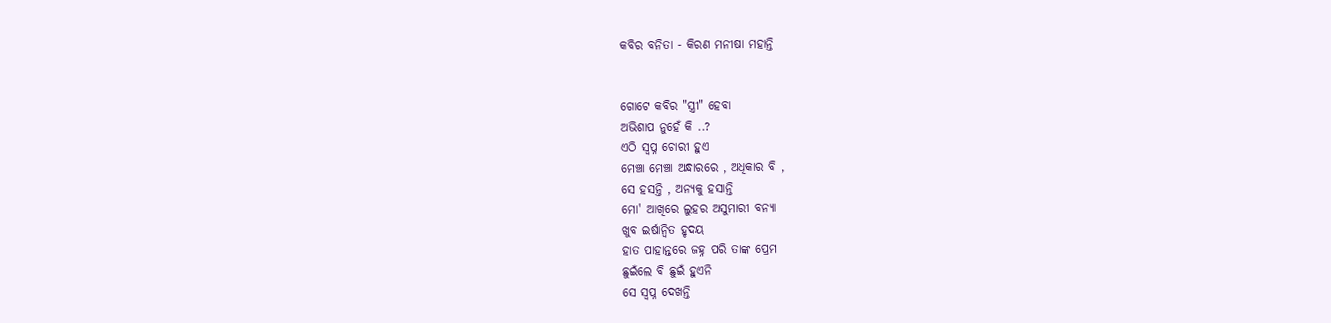କବିର ବନିତା - କିରଣ ମନୀଷା ମହାନ୍ତି


ଗୋଟେ କବିର "ସ୍ତ୍ରୀ" ହେବା
ଅଭିଶାପ ନୁହେଁ କି ..?
ଏଠି ସ୍ୱପ୍ନ ଚୋରୀ ହୁଏ
ମେଞ୍ଚା ମେଞ୍ଚା ଅନ୍ଧାରରେ , ଅଧିକାର ବି ,
ସେ ହସନ୍ତି , ଅନ୍ୟକୁ ହସାନ୍ତି
ମୋ' ଆଖିରେ ଲୁହର ଅସୁମାରୀ ବନ୍ୟା
ଖୁବ ଇର୍ଷାନ୍ଵିତ ହୃଦୟ
ହାତ ପାହାନ୍ତରେ ଜହ୍ନ ପରି ତାଙ୍କ ପ୍ରେମ
ଛୁଇଁଲେ ବି ଛୁଇଁ ହୁଏନି
ସେ ସ୍ୱପ୍ନ ଦେଖନ୍ତି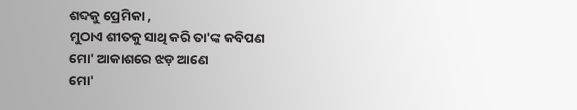ଶବ୍ଦକୁ ପ୍ରେମିକା ,
ମୁଠାଏ ଶୀତକୁ ସାଥି କରି ତା'ଙ୍କ କବିପଣ
ମୋ' ଆକାଶରେ ଝଡ଼ ଆଣେ
ମୋ'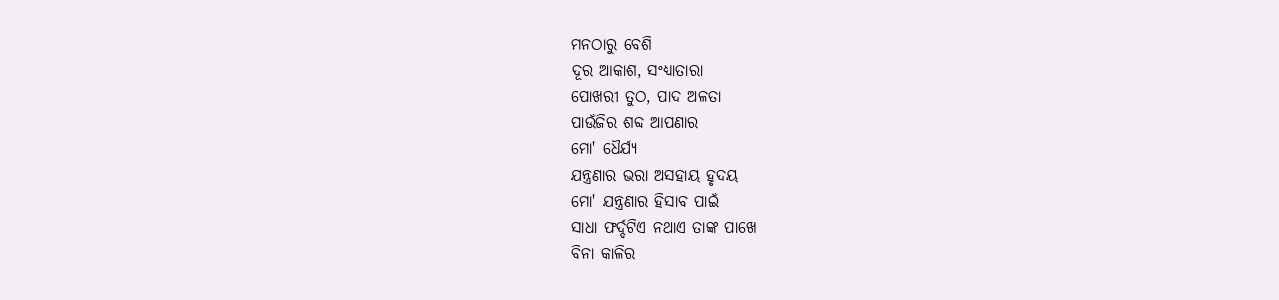ମନଠାରୁ ବେଶି
ଦୂର ଆକାଶ, ସଂଧ୍ୟାତାରା
ପୋଖରୀ ତୁଠ, ପାଦ ଅଳତା
ପାଉଁଜିର ଶବ୍ଦ ଆପଣାର
ମୋ' ଧୈର୍ଯ୍ୟ
ଯନ୍ତ୍ରଣାର ଭରା ଅସହାୟ ହୃଦୟ
ମୋ' ଯନ୍ତ୍ରଣାର ହିସାବ ପାଇଁ
ସାଧା ଫର୍ଦ୍ଦଟିଏ ନଥାଏ ତାଙ୍କ ପାଖେ
ବିନା କାଳିର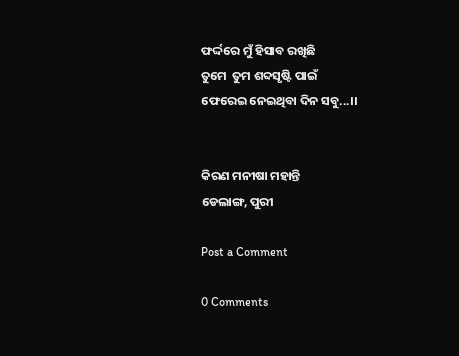ଫର୍ଦ୍ଦରେ ମୁଁ ହିସାବ ରଖିଛି
ତୁମେ  ତୁମ ଶବ୍ଦସୃଷ୍ଟି ପାଇଁ
ଫେରେଇ ନେଇଥିବା ଦିନ ସବୁ...।।


କିରଣ ମନୀଷା ମହାନ୍ତି
ଡେଲାଙ୍ଗ, ପୁରୀ

Post a Comment

0 Comments